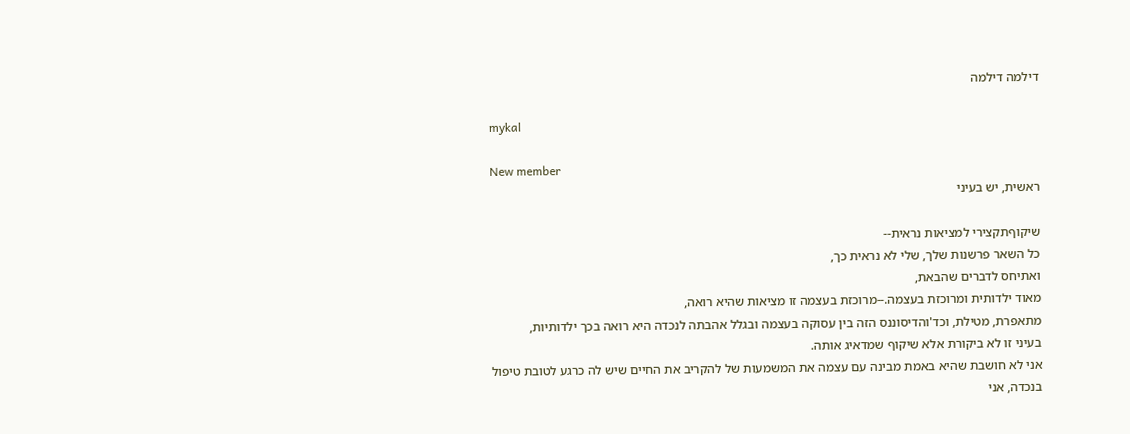דילמה דילמה

mykal

New member
ראשית, יש בעיני

שיקוףתקצירי למציאות נראית--
כל השאר פרשנות שלך, שלי לא נראית כך,
ואתיחס לדברים שהבאת,
מאוד ילדותית ומרוכזת בעצמה.--מרוכזת בעצמה זו מציאות שהיא רואה,
מתאפרת, מטילת, וכד'והדיסוננס הזה בין עסוקה בעצמה ובגלל אהבתה לנכדה היא רואה בכך ילדותיות,
בעיני זו לא ביקורת אלא שיקוף שמדאיג אותה.
אני לא חושבת שהיא באמת מבינה עם עצמה את המשמעות של להקריב את החיים שיש לה כרגע לטובת טיפול בנכדה, אני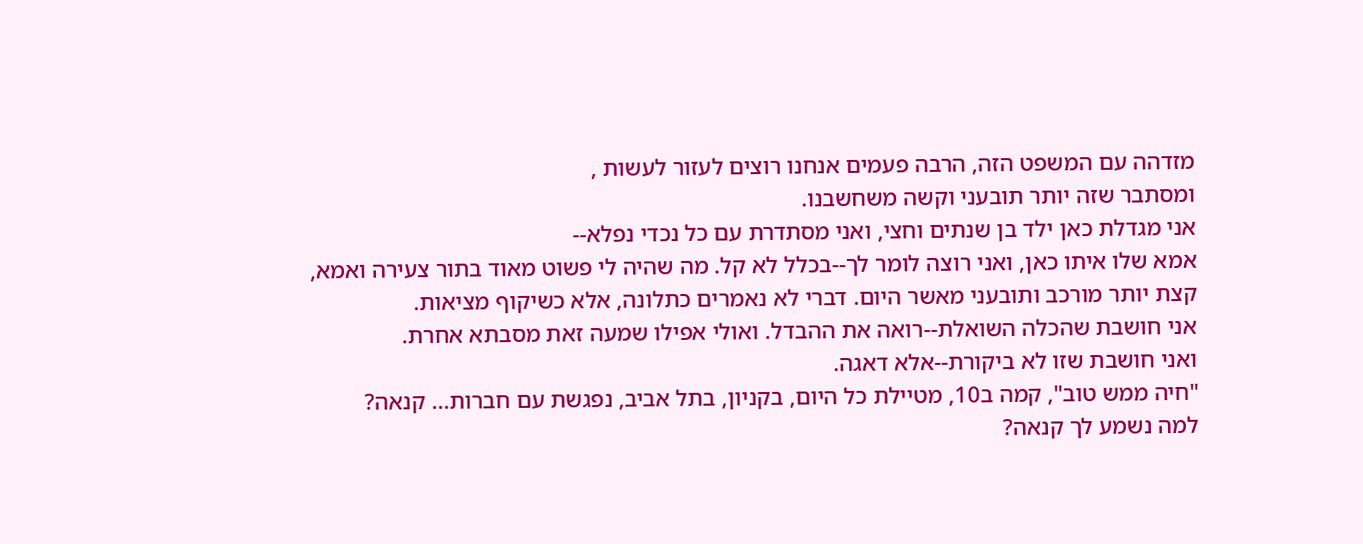מזדהה עם המשפט הזה, הרבה פעמים אנחנו רוצים לעזור לעשות ,
ומסתבר שזה יותר תובעני וקשה משחשבנו.
אני מגדלת כאן ילד בן שנתים וחצי, ואני מסתדרת עם כל נכדי נפלא--
אמא שלו איתו כאן, ואני רוצה לומר לך--בכלל לא קל. מה שהיה לי פשוט מאוד בתור צעירה ואמא,
קצת יותר מורכב ותובעני מאשר היום. דברי לא נאמרים כתלונה, אלא כשיקוף מציאות.
אני חושבת שהכלה השואלת--רואה את ההבדל. ואולי אפילו שמעה זאת מסבתא אחרת.
ואני חושבת שזו לא ביקורת--אלא דאגה.
"חיה ממש טוב", קמה ב10, מטיילת כל היום, בקניון, בתל אביב, נפגשת עם חברות... קנאה?
למה נשמע לך קנאה?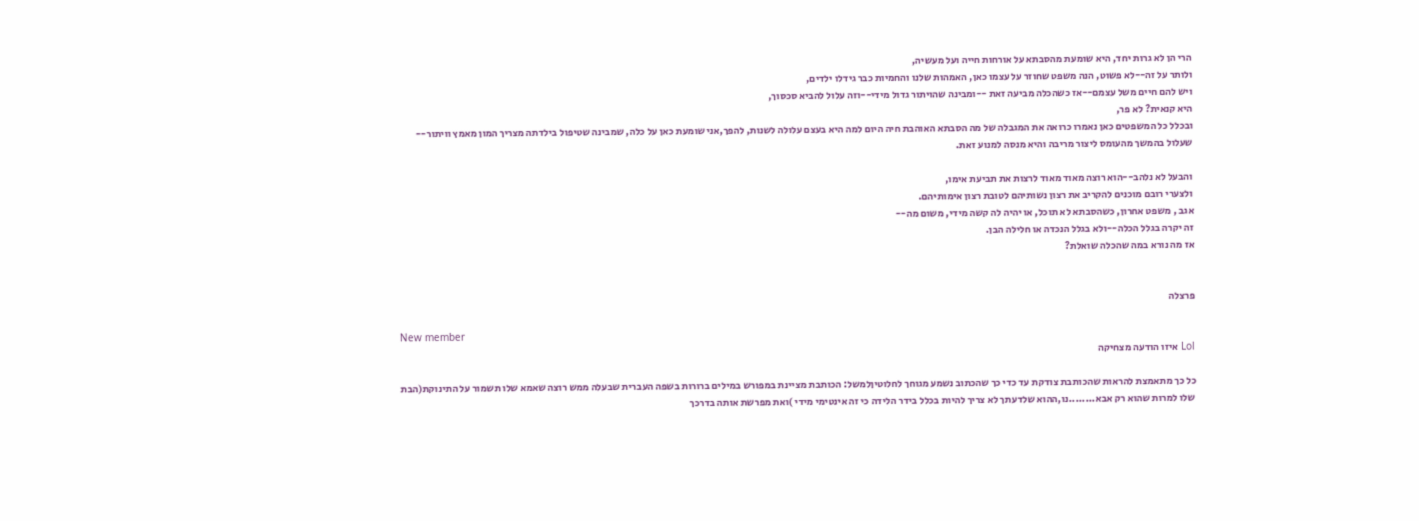הרי הן לא גרות יחד, היא שומעת מהסבתא על אורחות חייה ועל מעשיה,
ולותר על זה--לא פשוט, הנה משפט שחוזר על עצמו כאן, האמהות שלנו והחמיות כבר גידלו ילדים,
ויש להם חיים משל עצמם--אז כשהכלה מביעה זאת --ומבינה שהויתור גדול מידי--וזה עלול להביא סכסוך,
היא קנאית? לא פר,
ובכלל כל המשפטים כאן נאמרו כרואה את המגבלה של מה הסבתא האוהבת חיה היום למה היא בעצם עלולה לשנות, להפך,אני שומעת כאן על כלה, שמבינה שטיפול בילדתה מצריך המון מאמץ וויתור--
שעלול בהמשך מהעומס ליצור מריבה והיא מנסה למנוע זאת.

והבעל לא נלהב--הוא רוצה מאוד מאוד לרצות את תביעת אימו,
ולצערי רובם מוכנים להקריב את רצון נשותיהם לטובת רצון אימותיהם.
אגב , משפט אחרון, כשהסבתא לא תוכל, או יהיה לה קשה מידי, משום מה--
זה יקרה בגלל הכלה--ולא בגלל הנכדה או חלילה הבן.
אז מה נורא במה שהכלה שואלת?


פרצלה

New member
Lol איזו הודעה מצחיקה

כל כך מתאמצת להראות שהכותבת צודקת עד כדי כך שהכתוב נשמע מגוחך לחלוטיןלמשל: הכותבת מציינת במפורש במילים ברורות בשפה העברית שבעלה ממש רוצה שאמא שלו תשמור על התינוקת(הבת שלו למרות שהוא רק אבא........נו,ההוא שלדעתך לא צריך להיות בכלל בידר הלידה כי זה אינטימי מידי )ואת מפרשת אותה בדרכך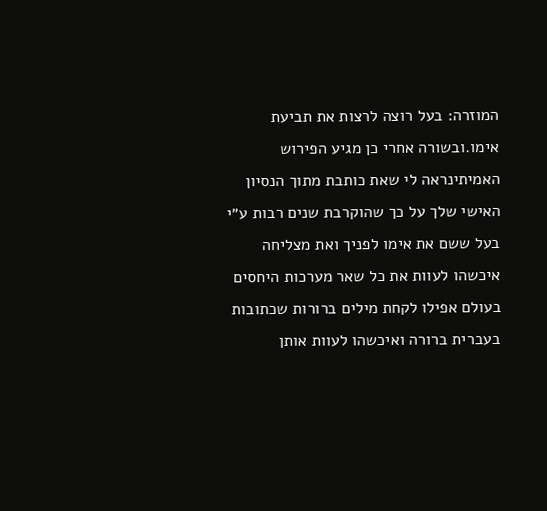המוזרה: בעל רוצה לרצות את תביעת אימו.ובשורה אחרי כן מגיע הפירוש האמיתינראה לי שאת כותבת מתוך הנסיון האישי שלך על כך שהוקרבת שנים רבות ע״י בעל ששם את אימו לפניך ואת מצליחה איכשהו לעוות את כל שאר מערכות היחסים בעולם אפילו לקחת מילים ברורות שכתובות בעברית ברורה ואיכשהו לעוות אותן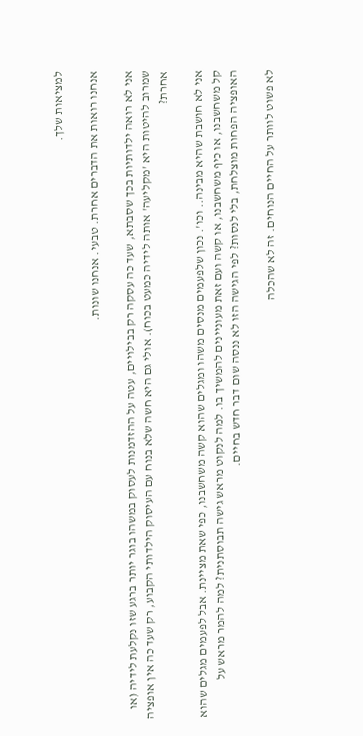למציאות שלך.

אנחנו רואות את הדברים אחרת. טבעי. אנחנו שונות.

אני לא רואה ילדותיות בכך שסבתא, שעד כה עסקה רק בבילויים, עטה על ההזדמנות לעסוק במשהו בוגר יותר ברגע שזו נקלעת לידיה (או שמרוב להיטות היא 'מקליעה' אותה לידיה כמעט בכוח). אולי גם היא חשה שלא בנוח עם העיסוק הילדותי הקבוע, רק שעד כה אין אופציה אחרת?

אני לא חושבת שהיא מבינה.. וכו'. נכון שלפעמים מנסים משהו ומגלים שהוא קשה משחשבנו, כפי שאת מציינת. אבל לפעמים מגלים שהוא קל משחשבנו, או כיף משחשבנו, או קשה ועם זאת מעוניינים להמשיך בו. למה לנקוט מראש גישה תבוסתנית? למה להמר מראש על האופציה הפחות מוצלחת, בלי לנסות? לפי הגישה הזו לא ננסה שום דבר חדש בחיים.

לא פשוט לוותר על החיים הנוחים. זה לא שהכלה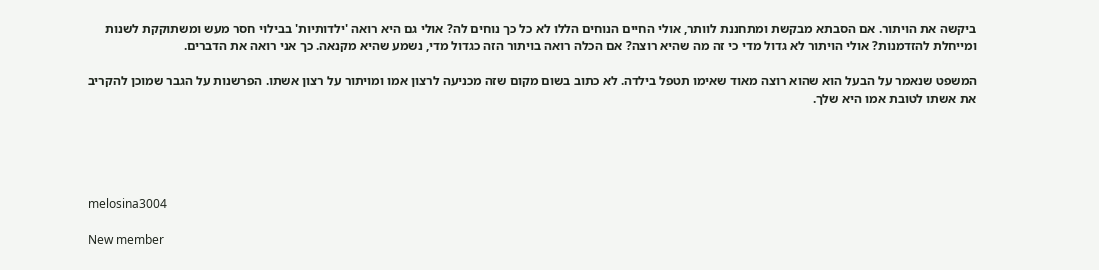ביקשה את הויתור. אם הסבתא מבקשת ומתחננת לוותר, אולי החיים הנוחים הללו לא כל כך נוחים לה? אולי גם היא רואה 'ילדותיות' בבילוי חסר מעש ומשתוקקת לשנות ומייחלת להזדמנות? אולי הויתור לא גדול מדי כי זה מה שהיא רוצה? אם הכלה רואה בויתור הזה כגדול מדי, נשמע שהיא מקנאה. כך אני רואה את הדברים.

המשפט שנאמר על הבעל הוא שהוא רוצה מאוד שאימו תטפל בילדה. לא כתוב בשום מקום שזה מכניעה לרצון אמו ומויתור על רצון אשתו. הפרשנות על הגבר שמוכן להקריב את אשתו לטובת אמו היא שלך.





melosina3004

New member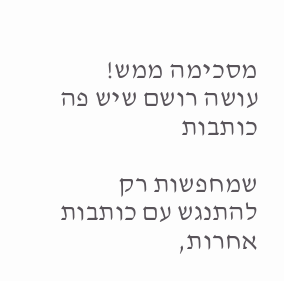מסכימה ממש! עושה רושם שיש פה כותבות

שמחפשות רק להתנגש עם כותבות אחרות,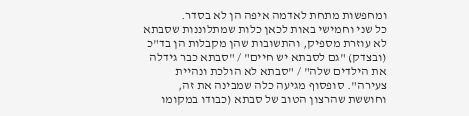ומחפשות מתחת לאדמה איפה הן לא בסדר.
כל שני וחמישי באות לכאן כלות שמתלוננות שסבתא לא עוזרת מספיק, והתשובות שהן מקבלות הן בד"כ (ובצדק) "גם לסבתא יש חיים" / "סבתא כבר גידלה את הילדים שלה" / "סבתא לא הולכת ונהיית צעירה". סופסוף מגיעה כלה שמבינה את זה, וחוששת שהרצון הטוב של סבתא (כבודו במקומו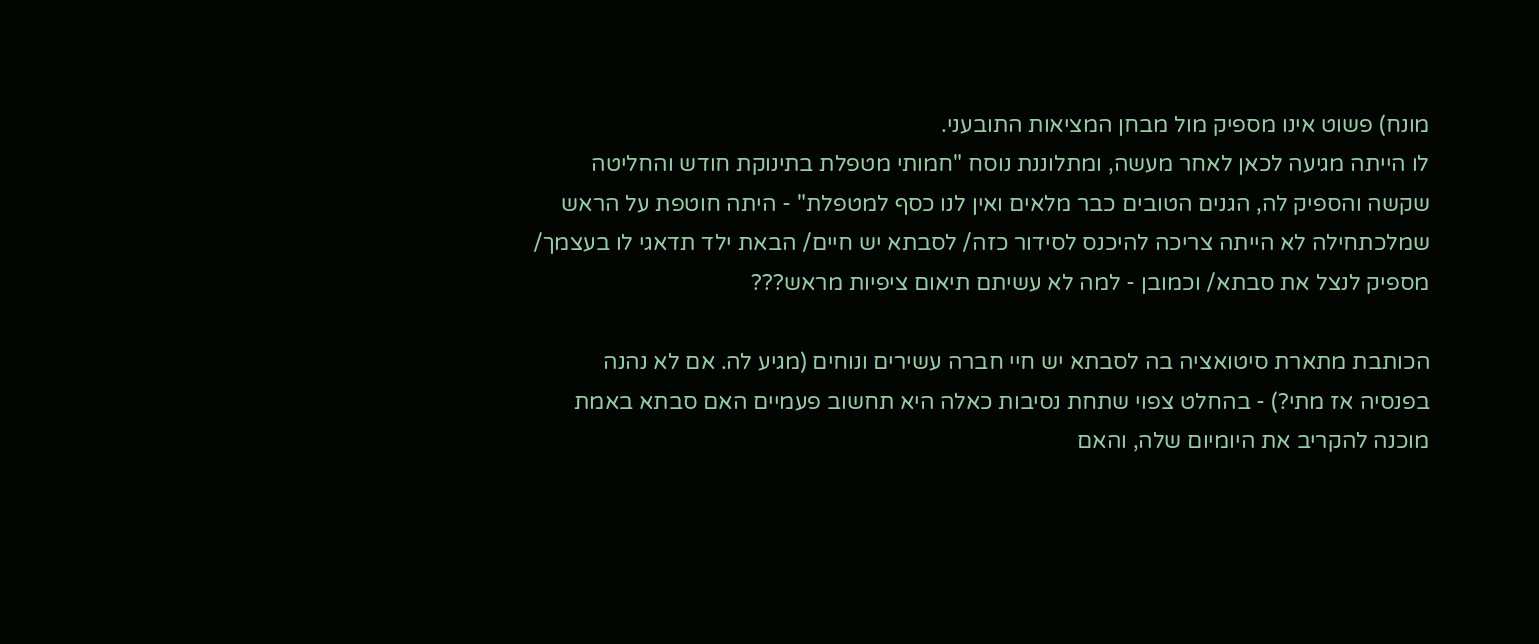מונח) פשוט אינו מספיק מול מבחן המציאות התובעני.
לו הייתה מגיעה לכאן לאחר מעשה, ומתלוננת נוסח "חמותי מטפלת בתינוקת חודש והחליטה שקשה והספיק לה, הגנים הטובים כבר מלאים ואין לנו כסף למטפלת" - היתה חוטפת על הראש שמלכתחילה לא הייתה צריכה להיכנס לסידור כזה/ לסבתא יש חיים/ הבאת ילד תדאגי לו בעצמך/ מספיק לנצל את סבתא/ וכמובן - למה לא עשיתם תיאום ציפיות מראש???

הכותבת מתארת סיטואציה בה לסבתא יש חיי חברה עשירים ונוחים (מגיע לה. אם לא נהנה בפנסיה אז מתי?) - בהחלט צפוי שתחת נסיבות כאלה היא תחשוב פעמיים האם סבתא באמת מוכנה להקריב את היומיום שלה, והאם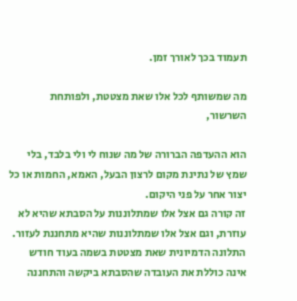תעמוד בכך לאורך זמן.

מה שמשותף לכל אלו שאת מצטטת, ולפותחת השרשור,

הוא ההעדפה הברורה של מה שנוח לי ולי בלבד, בלי שמץ של נתינת מקום לרצון הבעל, האמא, החמות או כל יצור אחר על פני היקום.
זה קורה גם אצל אלו שמתלוננות על הסבתא שהיא לא עוזרת, וגם אצל אלו שמתלוננות שהיא מתחננת לעזור.
התלונה הדמיונית שאת מצטטת בשמה בעוד חודש אינה כוללת את העובדה שהסבתא ביקשה והתחננה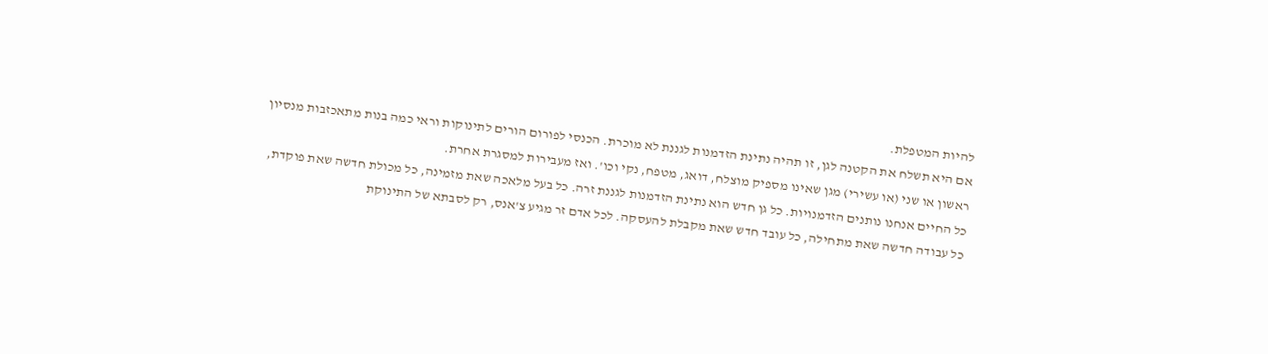להיות המטפלת.
אם היא תשלח את הקטנה לגן, זו תהיה נתינת הזדמנות לגננת לא מוכרת. הכנסי לפורום הורים לתינוקות וראי כמה בנות מתאכזבות מנסיון ראשון או שני (או עשירי) מגן שאינו מספיק מוצלח, דואג, מטפח, נקי וכו'. ואז מעבירות למסגרת אחרת.
כל החיים אנחנו נותנים הזדמנויות. כל גן חדש הוא נתינת הזדמנות לגננת זרה. כל בעל מלאכה שאת מזמינה, כל מכולת חדשה שאת פוקדת, כל עבודה חדשה שאת מתחילה, כל עובד חדש שאת מקבלת להעסקה. לכל אדם זר מגיע צ'אנס, רק לסבתא של התינוקת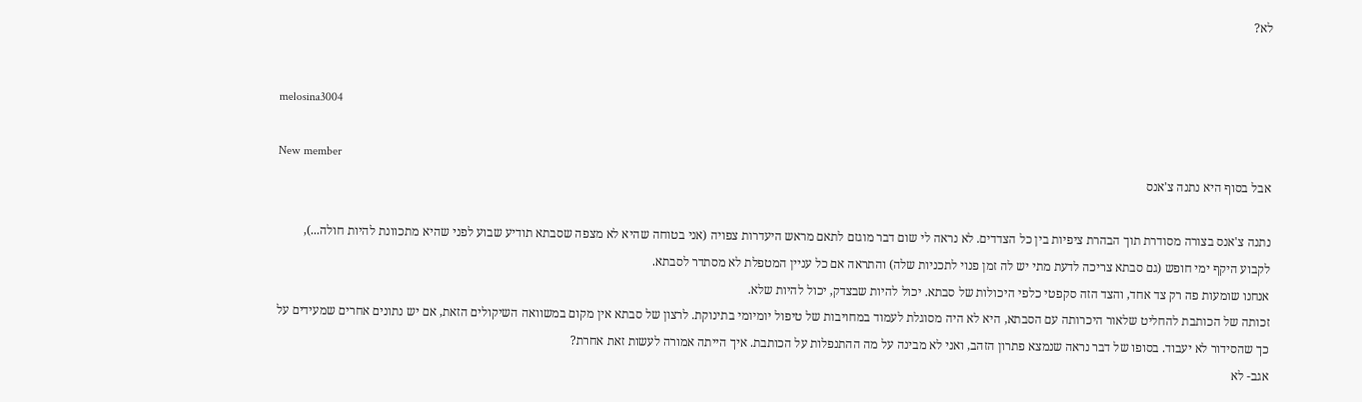לא?


melosina3004

New member
אבל בסוף היא נתנה צ'אנס

נתנה צ'אנס בצורה מסודרת תוך הבהרת ציפיות בין כל הצדדים. לא נראה לי שום דבר מוגזם לתאם מראש היעדרות צפויה (אני בטוחה שהיא לא מצפה שסבתא תודיע שבוע לפני שהיא מתכוונת להיות חולה...), לקבוע היקף ימי חופש (גם סבתא צריכה לדעת מתי יש לה זמן פנוי לתכניות שלה) והתראה אם כל עניין המטפלת לא מסתדר לסבתא.
אנחנו שומעות פה רק צד אחד, והצד הזה סקפטי כלפי היכולות של סבתא. יכול להיות שבצדק, יכול להיות שלא.
זכותה של הכותבת להחליט שלאור היכרותה עם הסבתא, היא לא היה מסוגלת לעמוד במחויבות של טיפול יומיומי בתינוקת. לרצון של סבתא אין מקום במשוואה השיקולים הזאת, אם יש נתונים אחרים שמעידים על כך שהסידור לא יעבוד. בסופו של דבר נראה שנמצא פתרון הזהב, ואני לא מבינה על מה ההתנפלות על הכותבת. איך הייתה אמורה לעשות זאת אחרת?
אגב- לא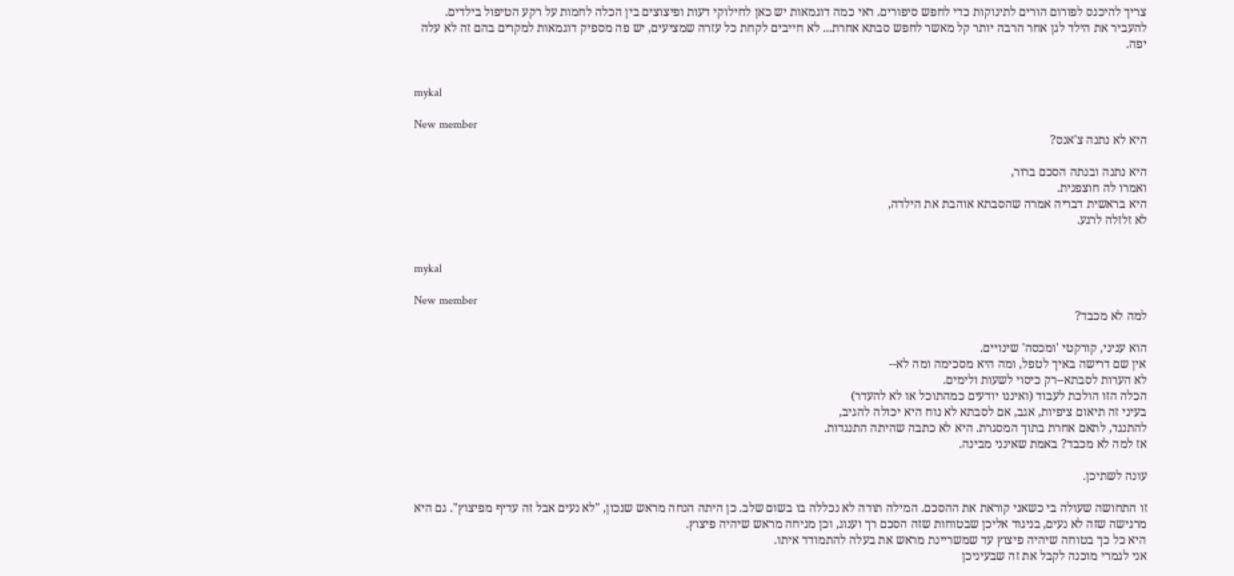צריך להיכנס לפורום הורים לתינוקות כדי לחפש סיפורים. ראי כמה דוגמאות יש כאן לחילוקי דעות ופיצוצים בין הכלה לחמות על רקע הטיפול בילדים. להעביר את הילד לגן אחר הרבה יותר קל מאשר לחפש סבתא אחרת... לא חייבים לקחת כל עזרה שמציעים, יש פה מספיק דוגמאות למקרים בהם זה לא עלה יפה.


mykal

New member
היא לא נתנה צ'אנס?

היא נתנה ובנתה הסכם ברור,
ואמרו לה חוצפנית.
היא בראשית דבריה אמרה שהסבתא אוהבת את הילדה,
לא זלזלה לרגע.


mykal

New member
למה לא מכבד?

הוא עניני, קורקטי 'ומכסה' שינויים.
אין שם דרישה באיך לטפל, ומה היא מסכימה ומה לא--
לא הערות לסבתא--רק כיסוי לשעות ולימים.
הכלה הזו הולכת לעבוד (ואיננו יודעים כמהתוכל או לא להעדר)
בעיני זה תיאום ציפיות, אגב, אם לסבתא לא נוח היא יכולה להגיב,
להתנגד, לתאם אחרת בתוך המסגרת. היא לא כתבה שהיתה התנגדות.
אז למה לא מכבד? באמת שאינני מבינה.

עונה לשתיכן.

זו התחושה שעולה בי כשאני קוראת את ההסכם. המילה תודה לא נכללה בו בשום שלב. כן היתה הנחה מראש שנכון, "לא נעים אבל זה עדיף מפיצוץ". גם היא מרגישה שזה לא נעים, בניגוד אליכן שבטוחות שזה הסכם רך וענוג, וכן מניחה מראש שיהיה פיצוץ.
היא כל כך בטוחה שיהיה פיצוץ עד שמשריינת מראש את בעלה להתמודד איתו.
אני לגמרי מוכנה לקבל את זה שבעיניכן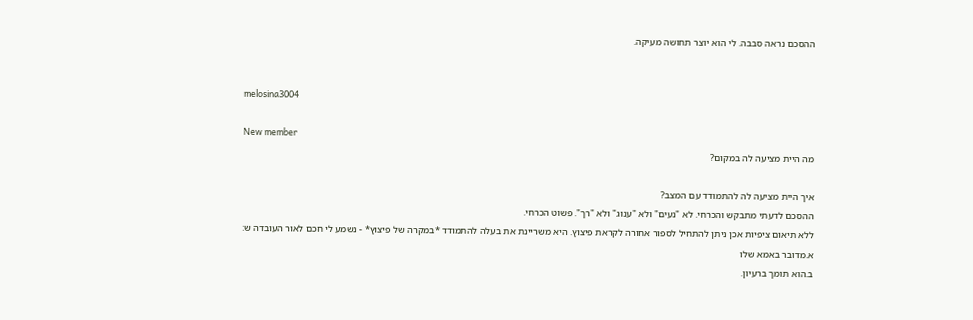ההסכם נראה סבבה. לי הוא יוצר תחושה מעיקה.


melosina3004

New member
מה היית מציעה לה במקום?

איך היית מציעה לה להתמודד עם המצב?
ההסכם לדעתי מתבקש והכרחי. לא "נעים" ולא "ענוג" ולא "רך". פשוט הכרחי.
ללא תיאום ציפיות אכן ניתן להתחיל לספור אחורה לקראת פיצוץ. היא משריינת את בעלה להתמודד *במקרה של פיצוץ* - נשמע לי חכם לאור העובדה ש:
א.מדובר באמא שלו
ב.הוא תומך ברעיון.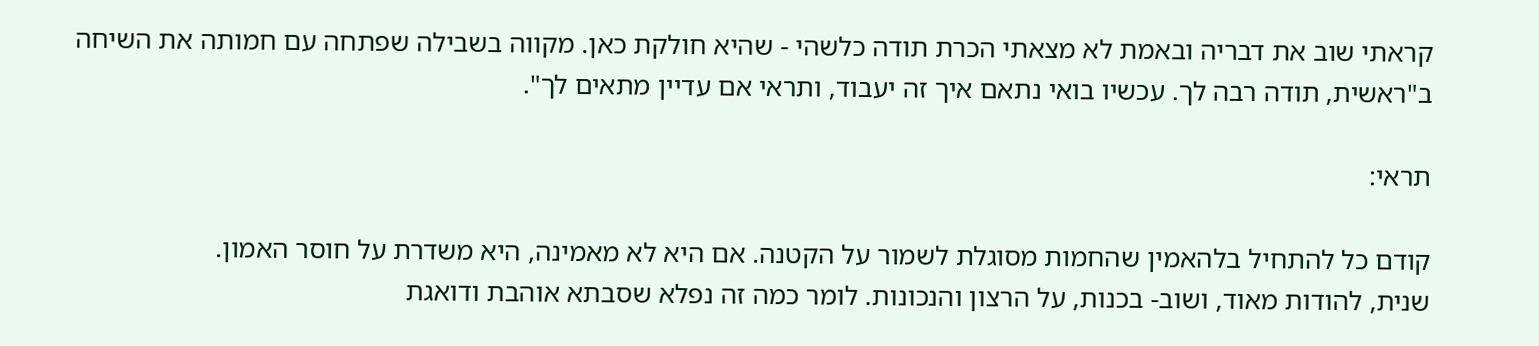קראתי שוב את דבריה ובאמת לא מצאתי הכרת תודה כלשהי - שהיא חולקת כאן. מקווה בשבילה שפתחה עם חמותה את השיחה ב"ראשית, תודה רבה לך. עכשיו בואי נתאם איך זה יעבוד, ותראי אם עדיין מתאים לך".

תראי:

קודם כל להתחיל בלהאמין שהחמות מסוגלת לשמור על הקטנה. אם היא לא מאמינה, היא משדרת על חוסר האמון.
שנית, להודות מאוד, ושוב- בכנות, על הרצון והנכונות. לומר כמה זה נפלא שסבתא אוהבת ודואגת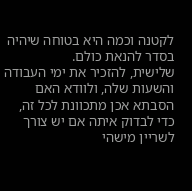לקטנה וכמה היא בטוחה שיהיה בסדר להנאת כולם.
שלישית, להזכיר את ימי העבודה והשעות שלה, ולוודא האם הסבתא אכן מתכוונת לכל זה, כדי לבדוק איתה אם יש צורך לשריין מישהי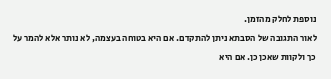נוספת לחלק מהזמן.
לאור התגובה של הסבתא ניתן להתקדם. אם היא בטוחה בעצמה, לא נותר אלא להמר על כך ולקוות שאכן כן. אם היא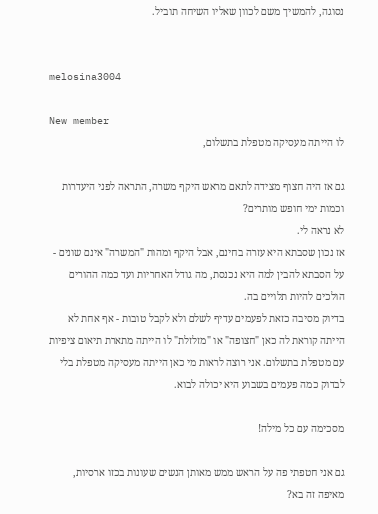נסוגה, להמשיך משם לכוון שאליו השיחה תוביל.


melosina3004

New member
לו הייתה מעסיקה מטפלת בתשלום,

גם אז היה חצוף מצידה לתאם מראש היקף משרה, התראה לפני היעדרות וכמות ימי חופש מותרים?
לא נראה לי.
אז נכון שסבתא היא עזרה בחינם, אבל היקף ומהות "המשרה" אינם שונים - על הסבתא להבין למה היא נכנסת, מה גודל האחריות ועד כמה ההורים הולכים להיות תלויים בה.
בדיוק מסיבה כזאת לפעמים עדיף לשלם ולא לקבל טובות - אף אחת לא הייתה קוראת לה כאן "חצופה" או "מזלזלת" לו הייתה מתארת תיאום ציפיות עם מטפלת בתשלום. אני רוצה לראות מי כאן הייתה מעסיקה מטפלת בלי לבדוק כמה פעמים בשבוע היא יכולה לבוא.

מסכימה עם כל מילה!

גם אני חטפתי פה על הראש ממש מאותן הנשים שעונות בכזו ארסיות, מאיפה זה בא?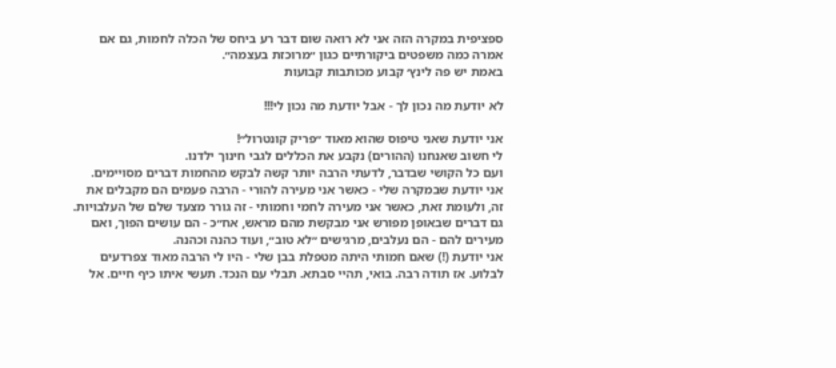ספציפית במקרה הזה אני לא רואה שום דבר רע ביחס של הכלה לחמות, גם אם אמרה כמה משפטים ביקורתיים כגון ״מרוכזת בעצמה״.
באמת יש פה לינץ׳ קבוע מכותבות קבועות

לא יודעת מה נכון לך - אבל יודעת מה נכון לי!!!

אני יודעת שאני טיפוס שהוא מאוד ״פריק קונטרול״!
לי חשוב שאנחנו (ההורים) נקבע את הכללים לגבי חינוך ילדנו.
ועם כל הקושי שבדבר, לדעתי הרבה יותר קשה לבקש מהחמות דברים מסויימים.
אני יודעת שבמקרה שלי - כאשר אני מעירה להורי - הרבה פעמים הם מקבלים את זה, ולעומת זאת, כאשר אני מעירה לחמי וחמותי - זה גורר מצעד שלם של העלבויות. גם דברים שבאופן מפורש אני מבקשת מהם מראש, אח״כ - הם עושים הפוך, ואם מעירים להם - הם נעלבים, מרגישים ״לא טוב״, ועוד כהנה וכהנה.
אני יודעת (!) שאם חמותי היתה מטפלת בבן שלי - היו לי הרבה מאוד צפרדעים לבלוע. אז תודה רבה. בואי, תהיי סבתא. תבלי עם הנכד. תעשי איתו כיף חיים. אל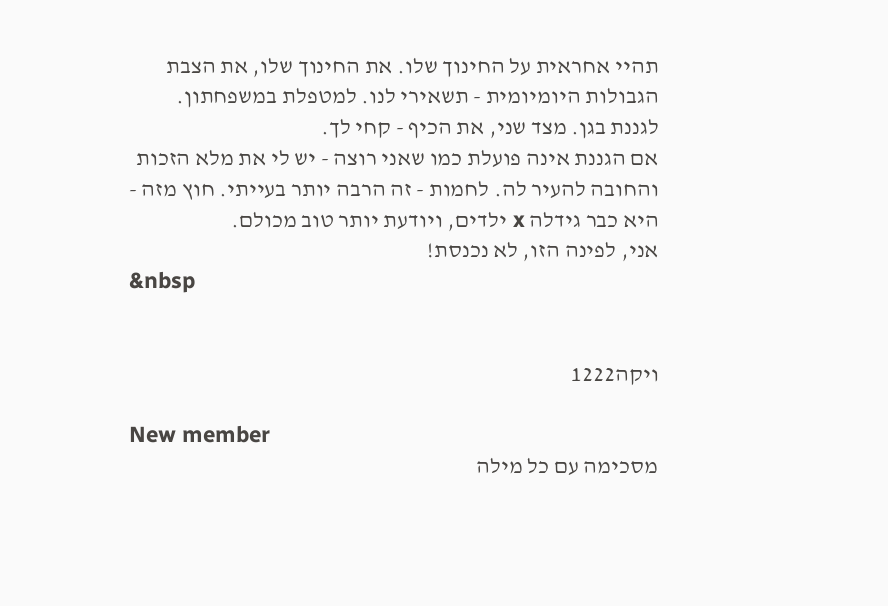תהיי אחראית על החינוך שלו. את החינוך שלו, את הצבת הגבולות היומיומית - תשאירי לנו. למטפלת במשפחתון. לגננת בגן. מצד שני, את הכיף - קחי לך.
אם הגננת אינה פועלת כמו שאני רוצה - יש לי את מלא הזכות והחובה להעיר לה. לחמות - זה הרבה יותר בעייתי. חוץ מזה - היא כבר גידלה x ילדים, ויודעת יותר טוב מכולם.
אני, לפינה הזו, לא נכנסת!
&nbsp


ויקה1222

New member
מסכימה עם כל מילה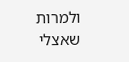ולמרות שאצלי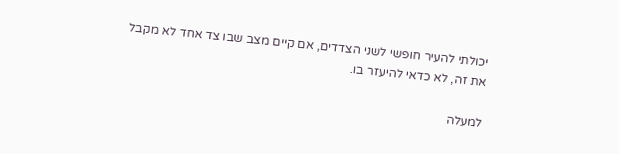יכולתי להעיר חופשי לשני הצדדים, אם קיים מצב שבו צד אחד לא מקבל את זה, לא כדאי להיעזר בו.

למעלה